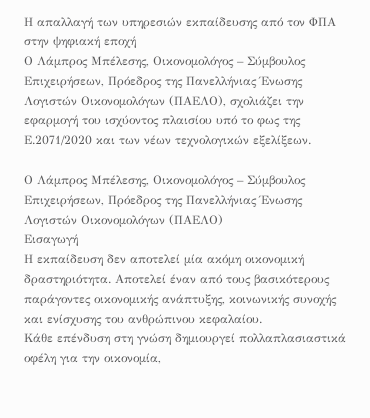Η απαλλαγή των υπηρεσιών εκπαίδευσης από τον ΦΠΑ στην ψηφιακή εποχή
Ο Λάμπρος Μπέλεσης, Οικονομολόγος – Σύμβουλος Επιχειρήσεων, Πρόεδρος της Πανελλήνιας Ένωσης Λογιστών Οικονομολόγων (ΠΑΕΛΟ), σχολιάζει την εφαρμογή του ισχύοντος πλαισίου υπό το φως της Ε.2071/2020 και των νέων τεχνολογικών εξελίξεων.

Ο Λάμπρος Μπέλεσης, Οικονομολόγος – Σύμβουλος Επιχειρήσεων, Πρόεδρος της Πανελλήνιας Ένωσης Λογιστών Οικονομολόγων (ΠΑΕΛΟ)
Εισαγωγή
Η εκπαίδευση δεν αποτελεί μία ακόμη οικονομική δραστηριότητα. Αποτελεί έναν από τους βασικότερους παράγοντες οικονομικής ανάπτυξης, κοινωνικής συνοχής και ενίσχυσης του ανθρώπινου κεφαλαίου.
Κάθε επένδυση στη γνώση δημιουργεί πολλαπλασιαστικά οφέλη για την οικονομία,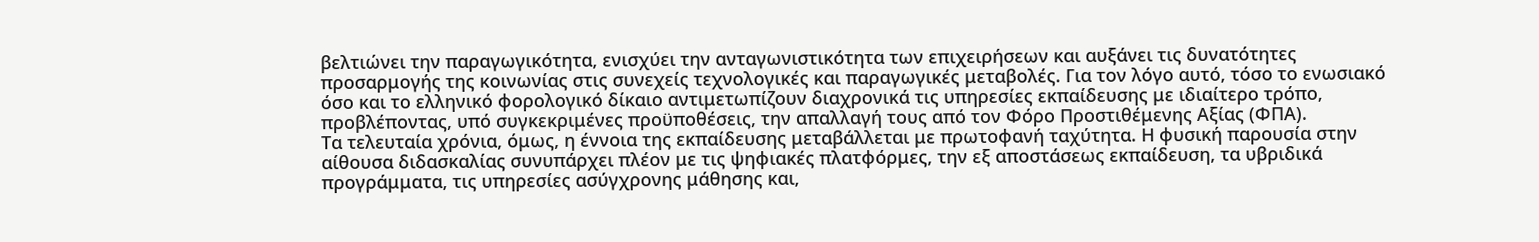βελτιώνει την παραγωγικότητα, ενισχύει την ανταγωνιστικότητα των επιχειρήσεων και αυξάνει τις δυνατότητες προσαρμογής της κοινωνίας στις συνεχείς τεχνολογικές και παραγωγικές μεταβολές. Για τον λόγο αυτό, τόσο το ενωσιακό όσο και το ελληνικό φορολογικό δίκαιο αντιμετωπίζουν διαχρονικά τις υπηρεσίες εκπαίδευσης με ιδιαίτερο τρόπο, προβλέποντας, υπό συγκεκριμένες προϋποθέσεις, την απαλλαγή τους από τον Φόρο Προστιθέμενης Αξίας (ΦΠΑ).
Τα τελευταία χρόνια, όμως, η έννοια της εκπαίδευσης μεταβάλλεται με πρωτοφανή ταχύτητα. Η φυσική παρουσία στην αίθουσα διδασκαλίας συνυπάρχει πλέον με τις ψηφιακές πλατφόρμες, την εξ αποστάσεως εκπαίδευση, τα υβριδικά προγράμματα, τις υπηρεσίες ασύγχρονης μάθησης και,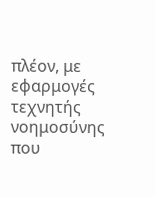πλέον, με εφαρμογές τεχνητής νοημοσύνης που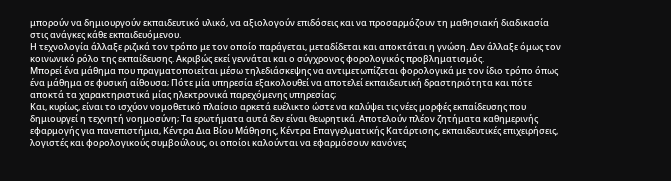μπορούν να δημιουργούν εκπαιδευτικό υλικό, να αξιολογούν επιδόσεις και να προσαρμόζουν τη μαθησιακή διαδικασία στις ανάγκες κάθε εκπαιδευόμενου.
Η τεχνολογία άλλαξε ριζικά τον τρόπο με τον οποίο παράγεται, μεταδίδεται και αποκτάται η γνώση. Δεν άλλαξε όμως τον κοινωνικό ρόλο της εκπαίδευσης. Ακριβώς εκεί γεννάται και ο σύγχρονος φορολογικός προβληματισμός.
Μπορεί ένα μάθημα που πραγματοποιείται μέσω τηλεδιάσκεψης να αντιμετωπίζεται φορολογικά με τον ίδιο τρόπο όπως ένα μάθημα σε φυσική αίθουσα; Πότε μία υπηρεσία εξακολουθεί να αποτελεί εκπαιδευτική δραστηριότητα και πότε αποκτά τα χαρακτηριστικά μίας ηλεκτρονικά παρεχόμενης υπηρεσίας;
Και, κυρίως, είναι το ισχύον νομοθετικό πλαίσιο αρκετά ευέλικτο ώστε να καλύψει τις νέες μορφές εκπαίδευσης που δημιουργεί η τεχνητή νοημοσύνη; Τα ερωτήματα αυτά δεν είναι θεωρητικά. Αποτελούν πλέον ζητήματα καθημερινής εφαρμογής για πανεπιστήμια, Κέντρα Δια Βίου Μάθησης, Κέντρα Επαγγελματικής Κατάρτισης, εκπαιδευτικές επιχειρήσεις, λογιστές και φορολογικούς συμβούλους, οι οποίοι καλούνται να εφαρμόσουν κανόνες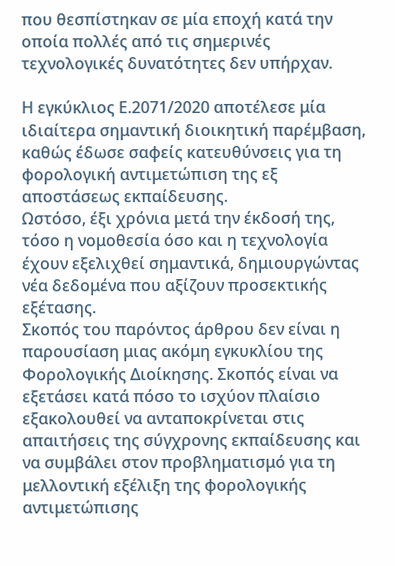που θεσπίστηκαν σε μία εποχή κατά την οποία πολλές από τις σημερινές τεχνολογικές δυνατότητες δεν υπήρχαν.

Η εγκύκλιος Ε.2071/2020 αποτέλεσε μία ιδιαίτερα σημαντική διοικητική παρέμβαση, καθώς έδωσε σαφείς κατευθύνσεις για τη φορολογική αντιμετώπιση της εξ αποστάσεως εκπαίδευσης.
Ωστόσο, έξι χρόνια μετά την έκδοσή της, τόσο η νομοθεσία όσο και η τεχνολογία έχουν εξελιχθεί σημαντικά, δημιουργώντας νέα δεδομένα που αξίζουν προσεκτικής εξέτασης.
Σκοπός του παρόντος άρθρου δεν είναι η παρουσίαση μιας ακόμη εγκυκλίου της Φορολογικής Διοίκησης. Σκοπός είναι να εξετάσει κατά πόσο το ισχύον πλαίσιο εξακολουθεί να ανταποκρίνεται στις απαιτήσεις της σύγχρονης εκπαίδευσης και να συμβάλει στον προβληματισμό για τη μελλοντική εξέλιξη της φορολογικής αντιμετώπισης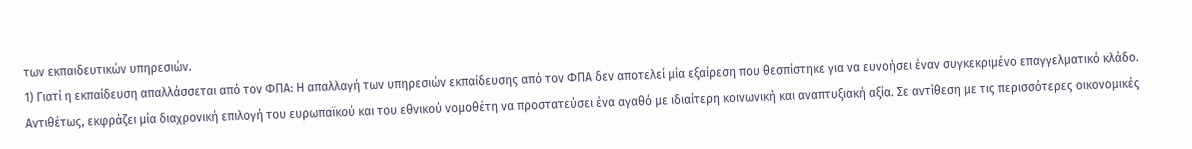των εκπαιδευτικών υπηρεσιών.
1) Γιατί η εκπαίδευση απαλλάσσεται από τον ΦΠΑ: Η απαλλαγή των υπηρεσιών εκπαίδευσης από τον ΦΠΑ δεν αποτελεί μία εξαίρεση που θεσπίστηκε για να ευνοήσει έναν συγκεκριμένο επαγγελματικό κλάδο. Αντιθέτως, εκφράζει μία διαχρονική επιλογή του ευρωπαϊκού και του εθνικού νομοθέτη να προστατεύσει ένα αγαθό με ιδιαίτερη κοινωνική και αναπτυξιακή αξία. Σε αντίθεση με τις περισσότερες οικονομικές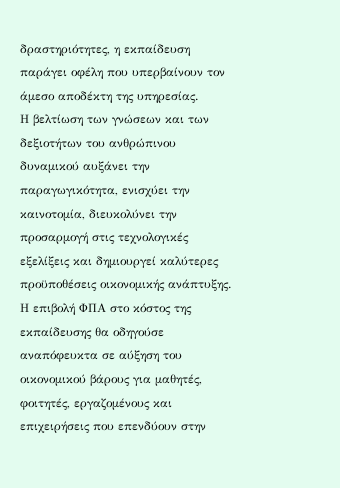δραστηριότητες, η εκπαίδευση παράγει οφέλη που υπερβαίνουν τον άμεσο αποδέκτη της υπηρεσίας.
Η βελτίωση των γνώσεων και των δεξιοτήτων του ανθρώπινου δυναμικού αυξάνει την παραγωγικότητα, ενισχύει την καινοτομία, διευκολύνει την προσαρμογή στις τεχνολογικές εξελίξεις και δημιουργεί καλύτερες προϋποθέσεις οικονομικής ανάπτυξης. Η επιβολή ΦΠΑ στο κόστος της εκπαίδευσης θα οδηγούσε αναπόφευκτα σε αύξηση του οικονομικού βάρους για μαθητές, φοιτητές, εργαζομένους και επιχειρήσεις που επενδύουν στην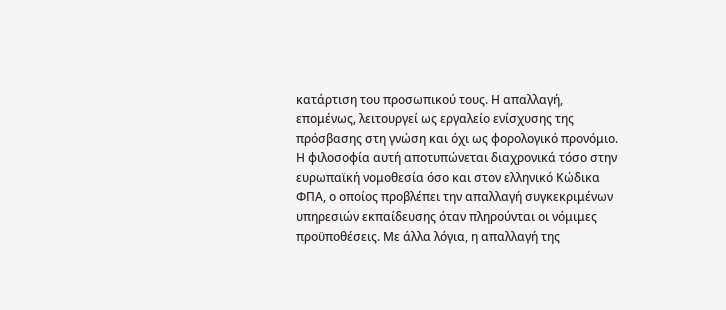κατάρτιση του προσωπικού τους. Η απαλλαγή, επομένως, λειτουργεί ως εργαλείο ενίσχυσης της πρόσβασης στη γνώση και όχι ως φορολογικό προνόμιο.
Η φιλοσοφία αυτή αποτυπώνεται διαχρονικά τόσο στην ευρωπαϊκή νομοθεσία όσο και στον ελληνικό Κώδικα ΦΠΑ, ο οποίος προβλέπει την απαλλαγή συγκεκριμένων υπηρεσιών εκπαίδευσης όταν πληρούνται οι νόμιμες προϋποθέσεις. Με άλλα λόγια, η απαλλαγή της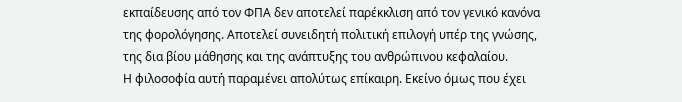εκπαίδευσης από τον ΦΠΑ δεν αποτελεί παρέκκλιση από τον γενικό κανόνα της φορολόγησης. Αποτελεί συνειδητή πολιτική επιλογή υπέρ της γνώσης, της δια βίου μάθησης και της ανάπτυξης του ανθρώπινου κεφαλαίου.
Η φιλοσοφία αυτή παραμένει απολύτως επίκαιρη. Εκείνο όμως που έχει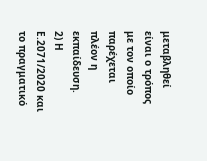μεταβληθεί είναι ο τρόπος με τον οποίο παρέχεται πλέον η εκπαίδευση.
2) Η Ε.2071/2020 και το πραγματικό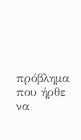πρόβλημα που ήρθε να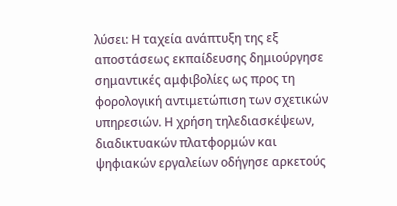λύσει: Η ταχεία ανάπτυξη της εξ αποστάσεως εκπαίδευσης δημιούργησε σημαντικές αμφιβολίες ως προς τη φορολογική αντιμετώπιση των σχετικών υπηρεσιών. Η χρήση τηλεδιασκέψεων, διαδικτυακών πλατφορμών και ψηφιακών εργαλείων οδήγησε αρκετούς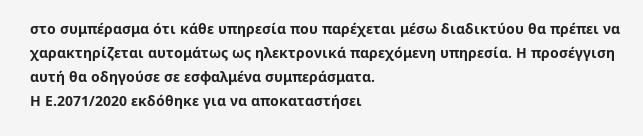στο συμπέρασμα ότι κάθε υπηρεσία που παρέχεται μέσω διαδικτύου θα πρέπει να χαρακτηρίζεται αυτομάτως ως ηλεκτρονικά παρεχόμενη υπηρεσία. Η προσέγγιση αυτή θα οδηγούσε σε εσφαλμένα συμπεράσματα.
Η Ε.2071/2020 εκδόθηκε για να αποκαταστήσει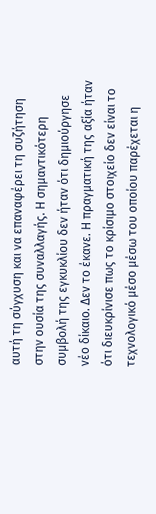αυτή τη σύγχυση και να επαναφέρει τη συζήτηση στην ουσία της συναλλαγής. Η σημαντικότερη συμβολή της εγκυκλίου δεν ήταν ότι δημιούργησε νέο δίκαιο. Δεν το έκανε. Η πραγματική της αξία ήταν ότι διευκρίνισε πως το κρίσιμο στοιχείο δεν είναι το τεχνολογικό μέσο μέσω του οποίου παρέχεται η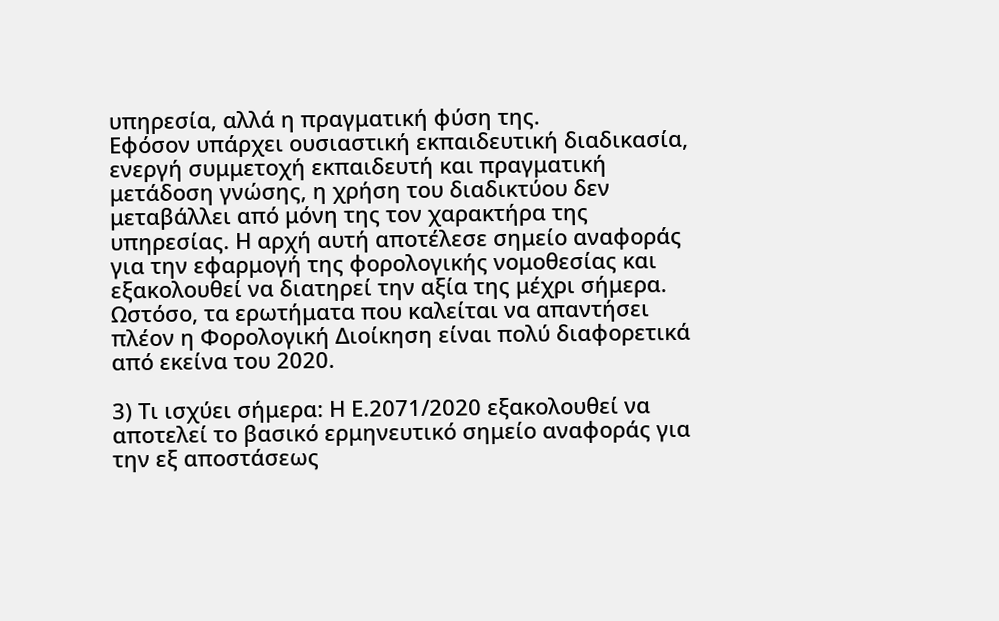υπηρεσία, αλλά η πραγματική φύση της.
Εφόσον υπάρχει ουσιαστική εκπαιδευτική διαδικασία, ενεργή συμμετοχή εκπαιδευτή και πραγματική μετάδοση γνώσης, η χρήση του διαδικτύου δεν μεταβάλλει από μόνη της τον χαρακτήρα της υπηρεσίας. Η αρχή αυτή αποτέλεσε σημείο αναφοράς για την εφαρμογή της φορολογικής νομοθεσίας και εξακολουθεί να διατηρεί την αξία της μέχρι σήμερα. Ωστόσο, τα ερωτήματα που καλείται να απαντήσει πλέον η Φορολογική Διοίκηση είναι πολύ διαφορετικά από εκείνα του 2020.

3) Τι ισχύει σήμερα: Η Ε.2071/2020 εξακολουθεί να αποτελεί το βασικό ερμηνευτικό σημείο αναφοράς για την εξ αποστάσεως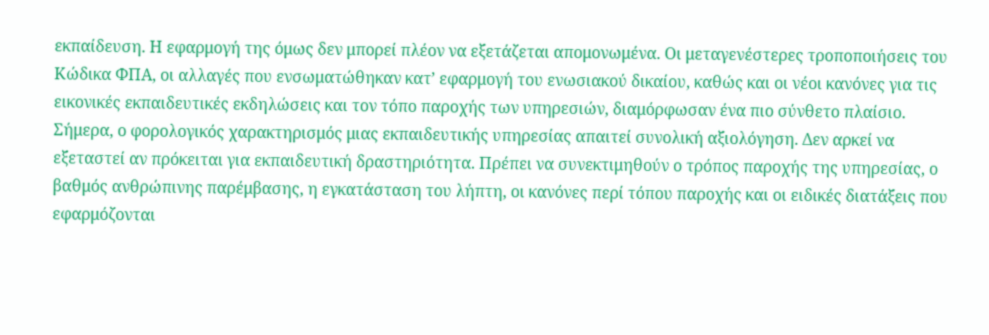εκπαίδευση. Η εφαρμογή της όμως δεν μπορεί πλέον να εξετάζεται απομονωμένα. Οι μεταγενέστερες τροποποιήσεις του Κώδικα ΦΠΑ, οι αλλαγές που ενσωματώθηκαν κατ’ εφαρμογή του ενωσιακού δικαίου, καθώς και οι νέοι κανόνες για τις εικονικές εκπαιδευτικές εκδηλώσεις και τον τόπο παροχής των υπηρεσιών, διαμόρφωσαν ένα πιο σύνθετο πλαίσιο.
Σήμερα, ο φορολογικός χαρακτηρισμός μιας εκπαιδευτικής υπηρεσίας απαιτεί συνολική αξιολόγηση. Δεν αρκεί να εξεταστεί αν πρόκειται για εκπαιδευτική δραστηριότητα. Πρέπει να συνεκτιμηθούν ο τρόπος παροχής της υπηρεσίας, ο βαθμός ανθρώπινης παρέμβασης, η εγκατάσταση του λήπτη, οι κανόνες περί τόπου παροχής και οι ειδικές διατάξεις που εφαρμόζονται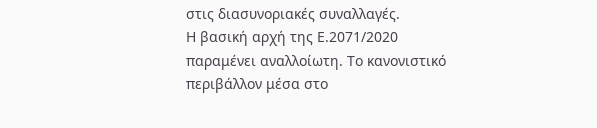στις διασυνοριακές συναλλαγές.
Η βασική αρχή της Ε.2071/2020 παραμένει αναλλοίωτη. Το κανονιστικό περιβάλλον μέσα στο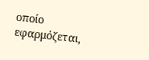οποίο εφαρμόζεται,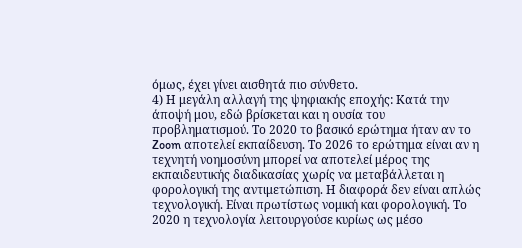όμως, έχει γίνει αισθητά πιο σύνθετο.
4) Η μεγάλη αλλαγή της ψηφιακής εποχής: Κατά την άποψή μου, εδώ βρίσκεται και η ουσία του προβληματισμού. Το 2020 το βασικό ερώτημα ήταν αν το Zoom αποτελεί εκπαίδευση. Το 2026 το ερώτημα είναι αν η τεχνητή νοημοσύνη μπορεί να αποτελεί μέρος της εκπαιδευτικής διαδικασίας χωρίς να μεταβάλλεται η φορολογική της αντιμετώπιση. Η διαφορά δεν είναι απλώς τεχνολογική. Είναι πρωτίστως νομική και φορολογική. Το 2020 η τεχνολογία λειτουργούσε κυρίως ως μέσο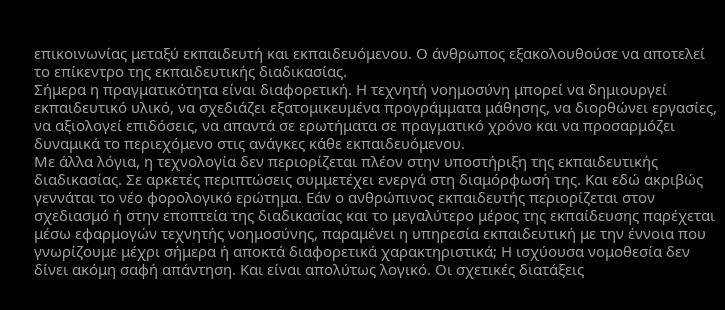επικοινωνίας μεταξύ εκπαιδευτή και εκπαιδευόμενου. Ο άνθρωπος εξακολουθούσε να αποτελεί το επίκεντρο της εκπαιδευτικής διαδικασίας.
Σήμερα η πραγματικότητα είναι διαφορετική. Η τεχνητή νοημοσύνη μπορεί να δημιουργεί εκπαιδευτικό υλικό, να σχεδιάζει εξατομικευμένα προγράμματα μάθησης, να διορθώνει εργασίες, να αξιολογεί επιδόσεις, να απαντά σε ερωτήματα σε πραγματικό χρόνο και να προσαρμόζει δυναμικά το περιεχόμενο στις ανάγκες κάθε εκπαιδευόμενου.
Με άλλα λόγια, η τεχνολογία δεν περιορίζεται πλέον στην υποστήριξη της εκπαιδευτικής διαδικασίας. Σε αρκετές περιπτώσεις συμμετέχει ενεργά στη διαμόρφωσή της. Και εδώ ακριβώς γεννάται το νέο φορολογικό ερώτημα. Εάν ο ανθρώπινος εκπαιδευτής περιορίζεται στον σχεδιασμό ή στην εποπτεία της διαδικασίας και το μεγαλύτερο μέρος της εκπαίδευσης παρέχεται μέσω εφαρμογών τεχνητής νοημοσύνης, παραμένει η υπηρεσία εκπαιδευτική με την έννοια που γνωρίζουμε μέχρι σήμερα ή αποκτά διαφορετικά χαρακτηριστικά; Η ισχύουσα νομοθεσία δεν δίνει ακόμη σαφή απάντηση. Και είναι απολύτως λογικό. Οι σχετικές διατάξεις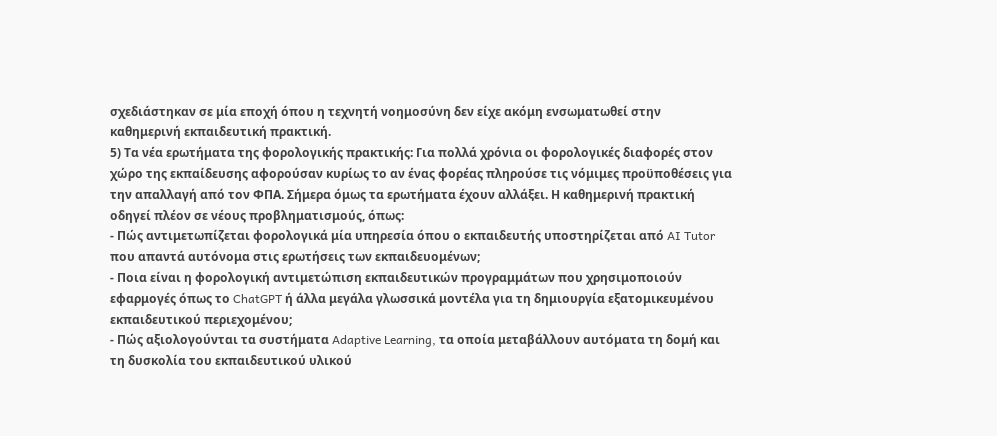σχεδιάστηκαν σε μία εποχή όπου η τεχνητή νοημοσύνη δεν είχε ακόμη ενσωματωθεί στην καθημερινή εκπαιδευτική πρακτική.
5) Τα νέα ερωτήματα της φορολογικής πρακτικής: Για πολλά χρόνια οι φορολογικές διαφορές στον χώρο της εκπαίδευσης αφορούσαν κυρίως το αν ένας φορέας πληρούσε τις νόμιμες προϋποθέσεις για την απαλλαγή από τον ΦΠΑ. Σήμερα όμως τα ερωτήματα έχουν αλλάξει. Η καθημερινή πρακτική οδηγεί πλέον σε νέους προβληματισμούς, όπως:
- Πώς αντιμετωπίζεται φορολογικά μία υπηρεσία όπου ο εκπαιδευτής υποστηρίζεται από AI Tutor που απαντά αυτόνομα στις ερωτήσεις των εκπαιδευομένων;
- Ποια είναι η φορολογική αντιμετώπιση εκπαιδευτικών προγραμμάτων που χρησιμοποιούν εφαρμογές όπως το ChatGPT ή άλλα μεγάλα γλωσσικά μοντέλα για τη δημιουργία εξατομικευμένου εκπαιδευτικού περιεχομένου;
- Πώς αξιολογούνται τα συστήματα Adaptive Learning, τα οποία μεταβάλλουν αυτόματα τη δομή και τη δυσκολία του εκπαιδευτικού υλικού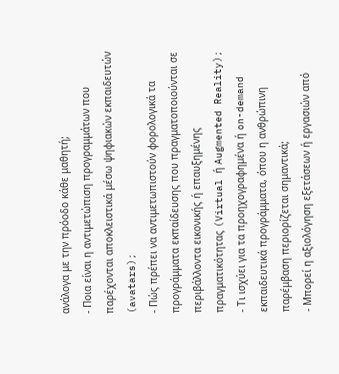ανάλογα με την πρόοδο κάθε μαθητή;
- Ποια είναι η αντιμετώπιση προγραμμάτων που παρέχονται αποκλειστικά μέσω ψηφιακών εκπαιδευτών (avatars);
- Πώς πρέπει να αντιμετωπιστούν φορολογικά τα προγράμματα εκπαίδευσης που πραγματοποιούνται σε περιβάλλοντα εικονικής ή επαυξημένης πραγματικότητας (Virtual ή Augmented Reality);
- Τι ισχύει για τα προηχογραφημένα ή on-demand εκπαιδευτικά προγράμματα, όπου η ανθρώπινη παρέμβαση περιορίζεται σημαντικά;
- Μπορεί η αξιολόγηση εξετάσεων ή εργασιών από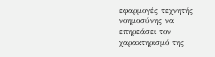εφαρμογές τεχνητής νοημοσύνης να επηρεάσει τον χαρακτηρισμό της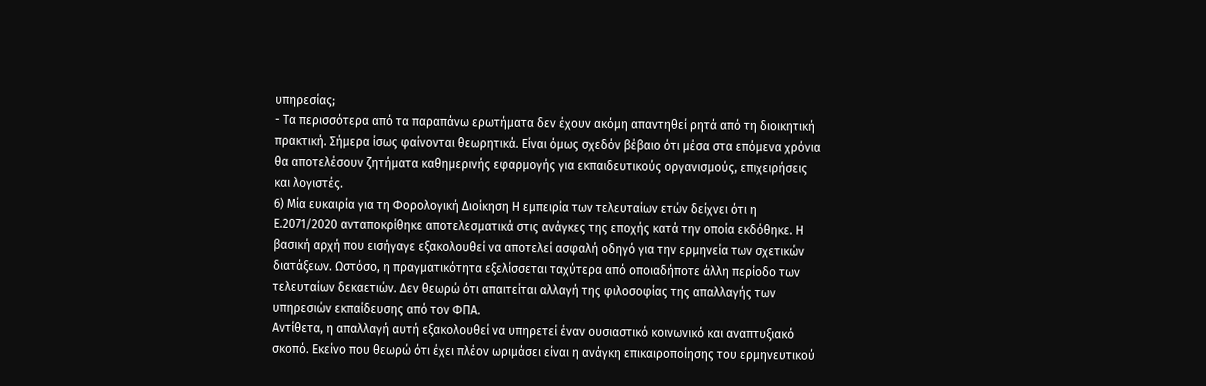υπηρεσίας;
- Τα περισσότερα από τα παραπάνω ερωτήματα δεν έχουν ακόμη απαντηθεί ρητά από τη διοικητική πρακτική. Σήμερα ίσως φαίνονται θεωρητικά. Είναι όμως σχεδόν βέβαιο ότι μέσα στα επόμενα χρόνια θα αποτελέσουν ζητήματα καθημερινής εφαρμογής για εκπαιδευτικούς οργανισμούς, επιχειρήσεις και λογιστές.
6) Μία ευκαιρία για τη Φορολογική Διοίκηση Η εμπειρία των τελευταίων ετών δείχνει ότι η Ε.2071/2020 ανταποκρίθηκε αποτελεσματικά στις ανάγκες της εποχής κατά την οποία εκδόθηκε. Η βασική αρχή που εισήγαγε εξακολουθεί να αποτελεί ασφαλή οδηγό για την ερμηνεία των σχετικών διατάξεων. Ωστόσο, η πραγματικότητα εξελίσσεται ταχύτερα από οποιαδήποτε άλλη περίοδο των τελευταίων δεκαετιών. Δεν θεωρώ ότι απαιτείται αλλαγή της φιλοσοφίας της απαλλαγής των υπηρεσιών εκπαίδευσης από τον ΦΠΑ.
Αντίθετα, η απαλλαγή αυτή εξακολουθεί να υπηρετεί έναν ουσιαστικό κοινωνικό και αναπτυξιακό σκοπό. Εκείνο που θεωρώ ότι έχει πλέον ωριμάσει είναι η ανάγκη επικαιροποίησης του ερμηνευτικού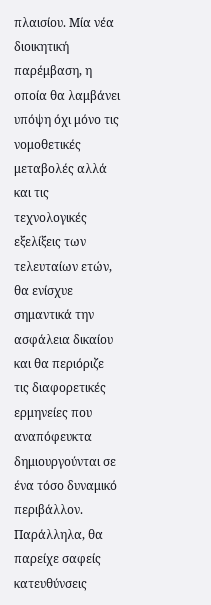πλαισίου. Μία νέα διοικητική παρέμβαση, η οποία θα λαμβάνει υπόψη όχι μόνο τις νομοθετικές μεταβολές αλλά και τις τεχνολογικές εξελίξεις των τελευταίων ετών, θα ενίσχυε σημαντικά την ασφάλεια δικαίου και θα περιόριζε τις διαφορετικές ερμηνείες που αναπόφευκτα δημιουργούνται σε ένα τόσο δυναμικό περιβάλλον.
Παράλληλα, θα παρείχε σαφείς κατευθύνσεις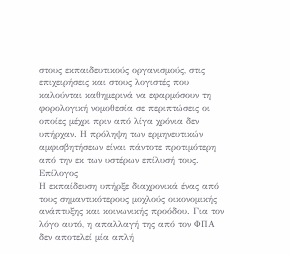στους εκπαιδευτικούς οργανισμούς, στις επιχειρήσεις και στους λογιστές που καλούνται καθημερινά να εφαρμόσουν τη φορολογική νομοθεσία σε περιπτώσεις οι οποίες μέχρι πριν από λίγα χρόνια δεν υπήρχαν. Η πρόληψη των ερμηνευτικών αμφισβητήσεων είναι πάντοτε προτιμότερη από την εκ των υστέρων επίλυσή τους.
Επίλογος
Η εκπαίδευση υπήρξε διαχρονικά ένας από τους σημαντικότερους μοχλούς οικονομικής ανάπτυξης και κοινωνικής προόδου. Για τον λόγο αυτό, η απαλλαγή της από τον ΦΠΑ δεν αποτελεί μία απλή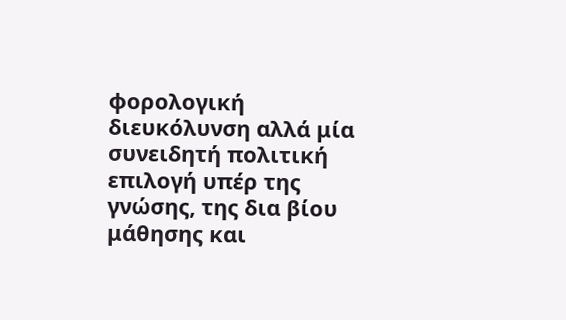φορολογική διευκόλυνση αλλά μία συνειδητή πολιτική επιλογή υπέρ της γνώσης, της δια βίου μάθησης και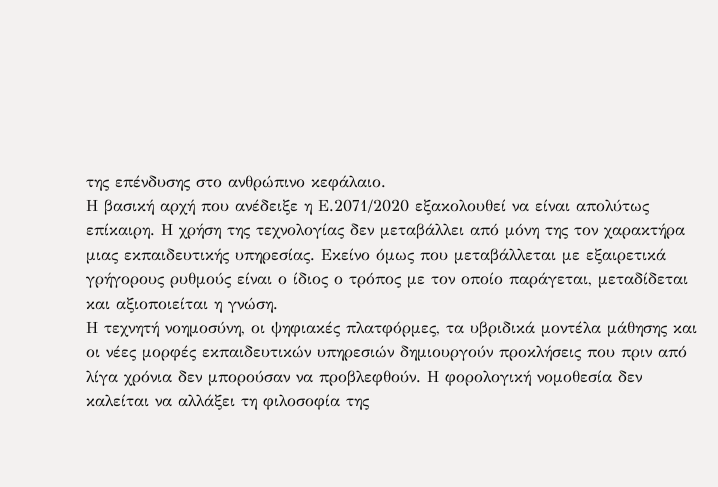της επένδυσης στο ανθρώπινο κεφάλαιο.
Η βασική αρχή που ανέδειξε η Ε.2071/2020 εξακολουθεί να είναι απολύτως επίκαιρη. Η χρήση της τεχνολογίας δεν μεταβάλλει από μόνη της τον χαρακτήρα μιας εκπαιδευτικής υπηρεσίας. Εκείνο όμως που μεταβάλλεται με εξαιρετικά γρήγορους ρυθμούς είναι ο ίδιος ο τρόπος με τον οποίο παράγεται, μεταδίδεται και αξιοποιείται η γνώση.
Η τεχνητή νοημοσύνη, οι ψηφιακές πλατφόρμες, τα υβριδικά μοντέλα μάθησης και οι νέες μορφές εκπαιδευτικών υπηρεσιών δημιουργούν προκλήσεις που πριν από λίγα χρόνια δεν μπορούσαν να προβλεφθούν. Η φορολογική νομοθεσία δεν καλείται να αλλάξει τη φιλοσοφία της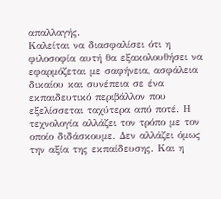απαλλαγής.
Καλείται να διασφαλίσει ότι η φιλοσοφία αυτή θα εξακολουθήσει να εφαρμόζεται με σαφήνεια, ασφάλεια δικαίου και συνέπεια σε ένα εκπαιδευτικό περιβάλλον που εξελίσσεται ταχύτερα από ποτέ. Η τεχνολογία αλλάζει τον τρόπο με τον οποίο διδάσκουμε. Δεν αλλάζει όμως την αξία της εκπαίδευσης. Και η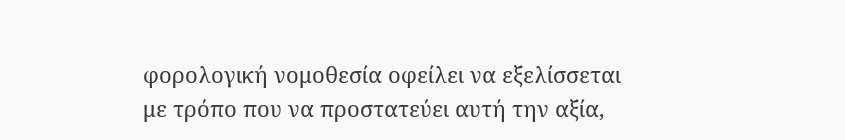φορολογική νομοθεσία οφείλει να εξελίσσεται με τρόπο που να προστατεύει αυτή την αξία,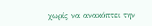χωρίς να ανακόπτει την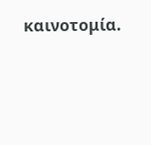καινοτομία.